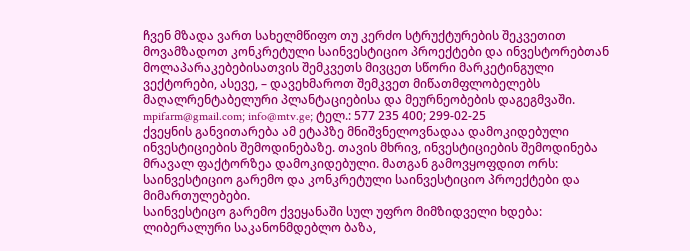ჩვენ მზადა ვართ სახელმწიფო თუ კერძო სტრუქტურების შეკვეთით მოვამზადოთ კონკრეტული საინვესტიციო პროექტები და ინვესტორებთან მოლაპარაკებებისათვის შემკვეთს მივცეთ სწორი მარკეტინგული ვექტორები, ასევე, – დავეხმაროთ შემკვეთ მიწათმფლობელებს მაღალრენტაბელური პლანტაციებისა და მეურნეობების დაგეგმვაში.
mpifarm@gmail.com; info@mtv.ge; ტელ.: 577 235 400; 299-02-25
ქვეყნის განვითარება ამ ეტაპზე მნიშვნელოვნადაა დამოკიდებული ინვესტიციების შემოდინებაზე. თავის მხრივ, ინვესტიციების შემოდინება მრავალ ფაქტორზეა დამოკიდებული. მათგან გამოვყოფდით ორს: საინვესტიციო გარემო და კონკრეტული საინვესტიციო პროექტები და მიმართულებები.
საინვესტიცო გარემო ქვეყანაში სულ უფრო მიმზიდველი ხდება: ლიბერალური საკანონმდებლო ბაზა,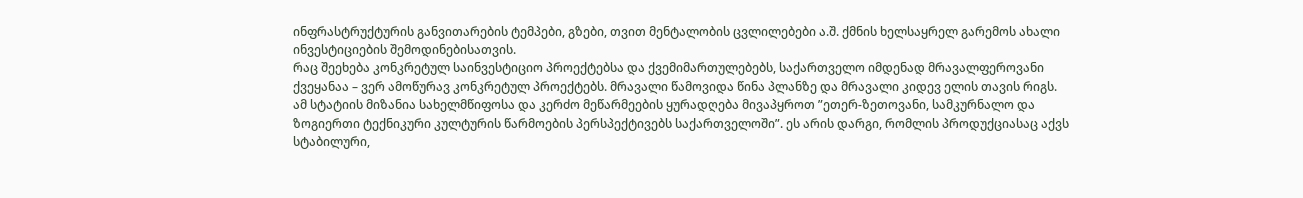ინფრასტრუქტურის განვითარების ტემპები, გზები, თვით მენტალობის ცვლილებები ა.შ. ქმნის ხელსაყრელ გარემოს ახალი ინვესტიციების შემოდინებისათვის.
რაც შეეხება კონკრეტულ საინვესტიციო პროექტებსა და ქვემიმართულებებს, საქართველო იმდენად მრავალფეროვანი ქვეყანაა – ვერ ამოწურავ კონკრეტულ პროექტებს. მრავალი წამოვიდა წინა პლანზე და მრავალი კიდევ ელის თავის რიგს.
ამ სტატიის მიზანია სახელმწიფოსა და კერძო მეწარმეების ყურადღება მივაპყროთ ”ეთერ-ზეთოვანი, სამკურნალო და ზოგიერთი ტექნიკური კულტურის წარმოების პერსპექტივებს საქართველოში”. ეს არის დარგი, რომლის პროდუქციასაც აქვს სტაბილური,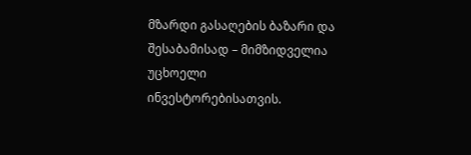მზარდი გასაღების ბაზარი და შესაბამისად – მიმზიდველია უცხოელი ინვესტორებისათვის.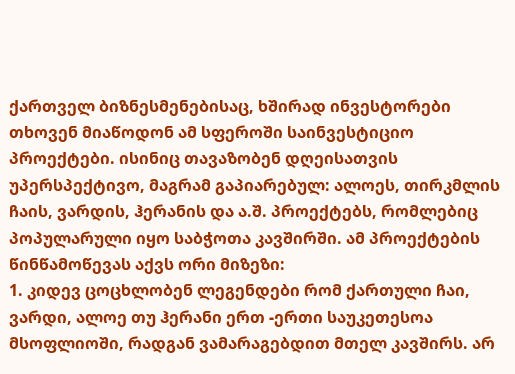ქართველ ბიზნესმენებისაც, ხშირად ინვესტორები თხოვენ მიაწოდონ ამ სფეროში საინვესტიციო პროექტები. ისინიც თავაზობენ დღეისათვის უპერსპექტივო, მაგრამ გაპიარებულ: ალოეს, თირკმლის ჩაის, ვარდის, ჰერანის და ა.შ. პროექტებს, რომლებიც პოპულარული იყო საბჭოთა კავშირში. ამ პროექტების წინწამოწევას აქვს ორი მიზეზი:
1. კიდევ ცოცხლობენ ლეგენდები რომ ქართული ჩაი, ვარდი, ალოე თუ ჰერანი ერთ -ერთი საუკეთესოა მსოფლიოში, რადგან ვამარაგებდით მთელ კავშირს. არ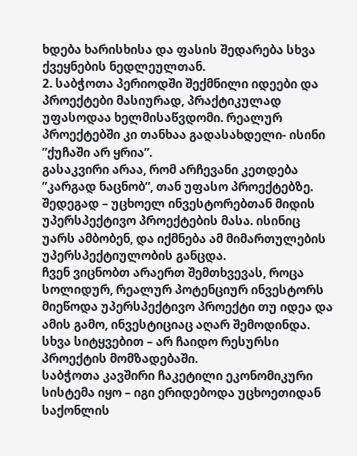ხდება ხარისხისა და ფასის შედარება სხვა ქვეყნების ნედლეულთან.
2. საბჭოთა პერიოდში შექმნილი იდეები და პროექტები მასიურად, პრაქტიკულად უფასოდაა ხელმისაწვდომი. რეალურ პროექტებში კი თანხაა გადასახდელი- ისინი ”ქუჩაში არ ყრია”.
გასაკვირი არაა, რომ არჩევანი კეთდება ”კარგად ნაცნობ”, თან უფასო პროექტებზე. შედეგად – უცხოელ ინვესტორებთან მიდის უპერსპექტივო პროექტების მასა. ისინიც უარს ამბობენ, და იქმნება ამ მიმართულების უპერსპექტიულობის განცდა.
ჩვენ ვიცნობთ არაერთ შემთხვევას, როცა სოლიდურ, რეალურ პოტენციურ ინვესტორს მიეწოდა უპერსპექტივო პროექტი თუ იდეა და ამის გამო, ინვესტიციაც აღარ შემოდინდა. სხვა სიტყვებით – არ ჩაიდო რესურსი პროექტის მომზადებაში.
საბჭოთა კავშირი ჩაკეტილი ეკონომიკური სისტემა იყო – იგი ერიდებოდა უცხოეთიდან საქონლის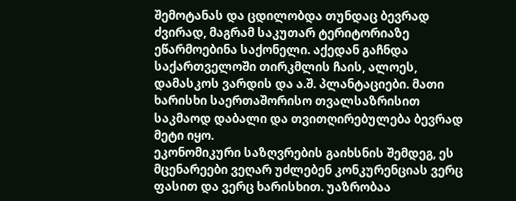შემოტანას და ცდილობდა თუნდაც ბევრად ძვირად, მაგრამ საკუთარ ტერიტორიაზე ეწარმოებინა საქონელი. აქედან გაჩნდა საქართველოში თირკმლის ჩაის, ალოეს, დამასკოს ვარდის და ა.შ. პლანტაციები. მათი ხარისხი საერთაშორისო თვალსაზრისით საკმაოდ დაბალი და თვითღირებულება ბევრად მეტი იყო.
ეკონომიკური საზღვრების გაიხსნის შემდეგ, ეს მცენარეები ვეღარ უძლებენ კონკურენციას ვერც ფასით და ვერც ხარისხით. უაზრობაა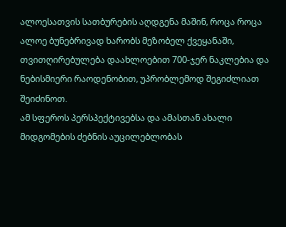ალოესათვის სათბურების აღდგენა მაშინ, როცა როცა ალოე ბუნებრივად ხარობს მეზობელ ქვეყანაში, თვითღირებულება დაახლოებით 700-ჯერ ნაკლებია და ნებისმიერი რაოდენობით, უპრობლემოდ შეგიძლიათ შეიძინოთ.
ამ სფეროს პერსპექტივებსა და ამასთან ახალი მიდგომების ძებნის აუცილებლობას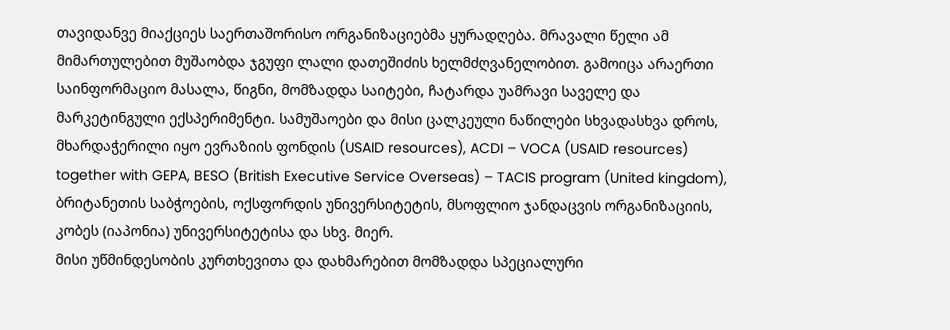თავიდანვე მიაქციეს საერთაშორისო ორგანიზაციებმა ყურადღება. მრავალი წელი ამ მიმართულებით მუშაობდა ჯგუფი ლალი დათეშიძის ხელმძღვანელობით. გამოიცა არაერთი საინფორმაციო მასალა, წიგნი, მომზადდა საიტები, ჩატარდა უამრავი საველე და მარკეტინგული ექსპერიმენტი. სამუშაოები და მისი ცალკეული ნაწილები სხვადასხვა დროს, მხარდაჭერილი იყო ევრაზიის ფონდის (USAID resources), ACDI – VOCA (USAID resources) together with GEPA, BESO (British Executive Service Overseas) – TACIS program (United kingdom), ბრიტანეთის საბჭოების, ოქსფორდის უნივერსიტეტის, მსოფლიო ჯანდაცვის ორგანიზაციის, კობეს (იაპონია) უნივერსიტეტისა და სხვ. მიერ.
მისი უწმინდესობის კურთხევითა და დახმარებით მომზადდა სპეციალური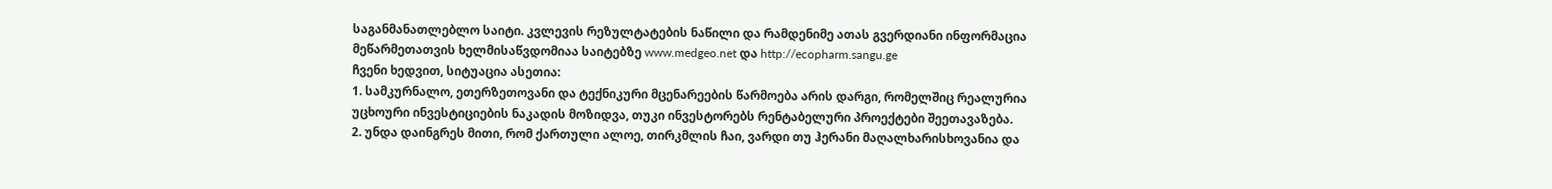საგანმანათლებლო საიტი. კვლევის რეზულტატების ნაწილი და რამდენიმე ათას გვერდიანი ინფორმაცია მეწარმეთათვის ხელმისაწვდომიაა საიტებზე www.medgeo.net და http://ecopharm.sangu.ge
ჩვენი ხედვით, სიტუაცია ასეთია:
1. სამკურნალო, ეთერზეთოვანი და ტექნიკური მცენარეების წარმოება არის დარგი, რომელშიც რეალურია უცხოური ინვესტიციების ნაკადის მოზიდვა, თუკი ინვესტორებს რენტაბელური პროექტები შეეთავაზება.
2. უნდა დაინგრეს მითი, რომ ქართული ალოე, თირკმლის ჩაი, ვარდი თუ ჰერანი მაღალხარისხოვანია და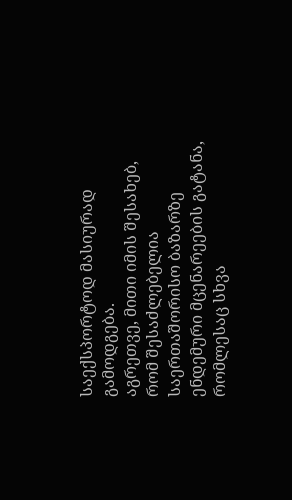საექსპორტოდ მასიურად გამოდგება.
აგრეთვე, მითი იმის შესახებ, რომ შესაძლებელია საერთაშორისო ბაზარზე ენდემური მცენარეების გატანა, რომლესაც სხვა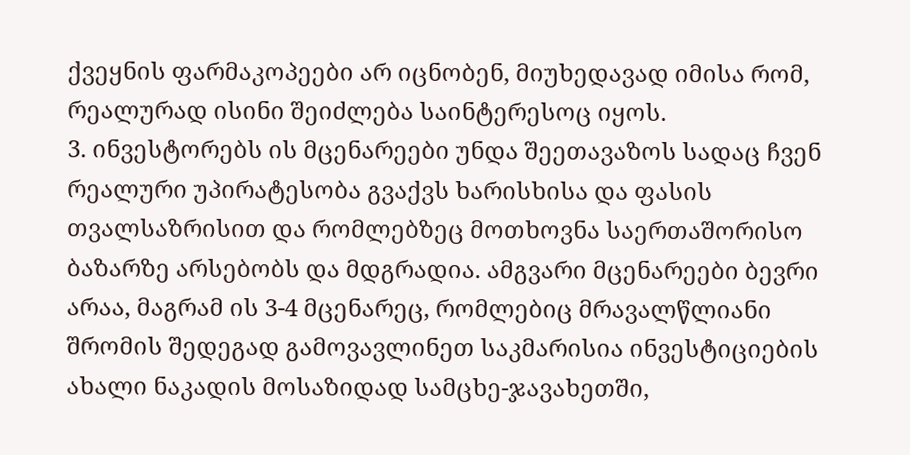ქვეყნის ფარმაკოპეები არ იცნობენ, მიუხედავად იმისა რომ, რეალურად ისინი შეიძლება საინტერესოც იყოს.
3. ინვესტორებს ის მცენარეები უნდა შეეთავაზოს სადაც ჩვენ რეალური უპირატესობა გვაქვს ხარისხისა და ფასის თვალსაზრისით და რომლებზეც მოთხოვნა საერთაშორისო ბაზარზე არსებობს და მდგრადია. ამგვარი მცენარეები ბევრი არაა, მაგრამ ის 3-4 მცენარეც, რომლებიც მრავალწლიანი შრომის შედეგად გამოვავლინეთ საკმარისია ინვესტიციების ახალი ნაკადის მოსაზიდად სამცხე-ჯავახეთში,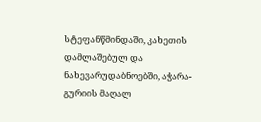სტეფანწმინდაში, კახეთის დამლაშებულ და ნახევარუდაბნოებში, აჭარა-გურიის მაღალ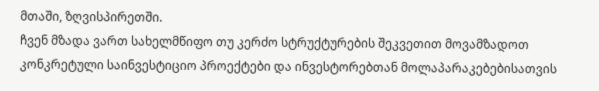მთაში, ზღვისპირეთში.
ჩვენ მზადა ვართ სახელმწიფო თუ კერძო სტრუქტურების შეკვეთით მოვამზადოთ კონკრეტული საინვესტიციო პროექტები და ინვესტორებთან მოლაპარაკებებისათვის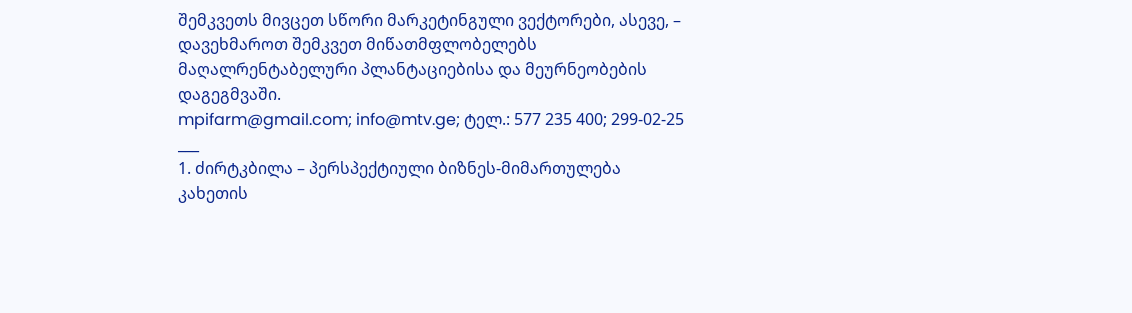შემკვეთს მივცეთ სწორი მარკეტინგული ვექტორები, ასევე, – დავეხმაროთ შემკვეთ მიწათმფლობელებს მაღალრენტაბელური პლანტაციებისა და მეურნეობების დაგეგმვაში.
mpifarm@gmail.com; info@mtv.ge; ტელ.: 577 235 400; 299-02-25
___
1. ძირტკბილა – პერსპექტიული ბიზნეს-მიმართულება კახეთის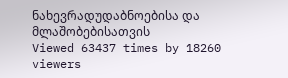ნახევრადუდაბნოებისა და მლაშობებისათვის
Viewed 63437 times by 18260 viewers